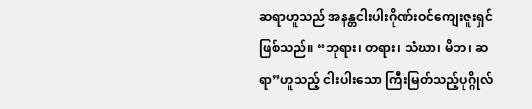ဆရာဟူသည် အနန္တငါးပါးဂိုဏ်းဝင်ကျေးဇူးရှင်ဖြစ်သည်။ “ဘုရား၊ တရား၊ သံဃာ၊ မိဘ၊ ဆရာ”ဟူသည့် ငါးပါးသော ကြီးမြတ်သည့်ပုဂ္ဂိုလ်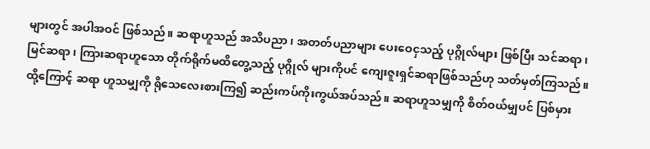များတွင် အပါအဝင် ဖြစ်သည်။ ဆရာဟူသည် အသိပညာ၊ အတတ်ပညာများ ပေးဝေငှသည့် ပုဂ္ဂိုလ်များ ဖြစ်ပြီး သင်ဆရာ၊ မြင်ဆရာ၊ ကြားဆရာဟူသော တိုက်ရိုက်မထိတွေ့သည့် ပုဂ္ဂိုလ် များကိုပင် ကျေးဇူးရှင်ဆရာဖြစ်သည်ဟု သတ်မှတ်ကြသည်။ ထို့ကြောင့် ဆရာ ဟူသမျှကို ရိုသေလေးစားကြ၍ ဆည်းကပ်ကိုးကွယ်အပ်သည်။ ဆရာဟူသမျှကို စိတ်ဝယ်မျှပင် ပြစ်မှား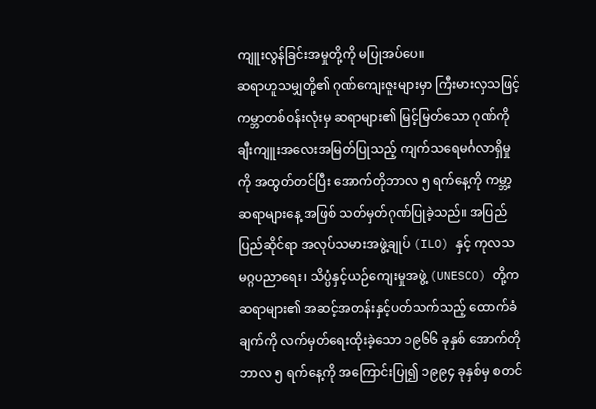ကျူးလွန်ခြင်းအမှုတို့ကို မပြုအပ်ပေ။
ဆရာဟူသမျှတို့၏ ဂုဏ်ကျေးဇူးများမှာ ကြီးမားလှသဖြင့် ကမ္ဘာတစ်ဝန်းလုံးမှ ဆရာများ၏ မြင့်မြတ်သော ဂုဏ်ကို ချီးကျူးအလေးအမြတ်ပြုသည့် ကျက်သရေမင်္ဂလာရှိမှုကို အထွတ်တင်ပြီး အောက်တိုဘာလ ၅ ရက်နေ့ကို ကမ္ဘာ့ဆရာများနေ့ အဖြစ် သတ်မှတ်ဂုဏ်ပြုခဲ့သည်။ အပြည်ပြည်ဆိုင်ရာ အလုပ်သမားအဖွဲ့ချုပ် (ILO) နှင့် ကုလသမဂ္ဂပညာရေး၊ သိပ္ပံနှင့်ယဉ်ကျေးမှုအဖွဲ့ (UNESCO) တို့က ဆရာများ၏ အဆင့်အတန်းနှင့်ပတ်သက်သည့် ထောက်ခံချက်ကို လက်မှတ်ရေးထိုးခဲ့သော ၁၉၆၆ ခုနှစ် အောက်တိုဘာလ ၅ ရက်နေ့ကို အကြောင်းပြု၍ ၁၉၉၄ ခုနှစ်မှ စတင်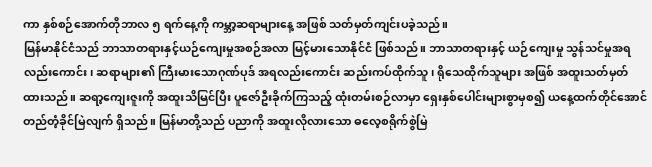ကာ နှစ်စဉ်အောက်တိုဘာလ ၅ ရက်နေ့ကို ကမ္ဘာ့ဆရာများနေ့ အဖြစ် သတ်မှတ်ကျင်းပခဲ့သည်။
မြန်မာနိုင်ငံသည် ဘာသာတရားနှင့်ယဉ်ကျေးမှုအစဉ်အလာ မြင့်မားသောနိုင်ငံ ဖြစ်သည်။ ဘာသာတရားနှင့် ယဉ်ကျေးမှု သွန်သင်မှုအရလည်းကောင်း၊ ဆရာများ၏ ကြီးမားသောဂုဏ်ပုဒ် အရလည်းကောင်း ဆည်းကပ်ထိုက်သူ၊ ရိုသေထိုက်သူများ အဖြစ် အထူးသတ်မှတ်ထားသည်။ ဆရာ့ကျေးဇူးကို အထူးသိမြင်ပြီး ပူဇော်ဦးခိုက်ကြသည့် ထုံးတမ်းစဉ်လာမှာ ရှေးနှစ်ပေါင်းများစွာမှစ၍ ယနေ့ထက်တိုင်အောင် တည်တံ့ခိုင်မြဲလျက် ရှိသည်။ မြန်မာတို့သည် ပညာကို အထူးလိုလားသော ဓလေ့စရိုက်စွဲမြဲ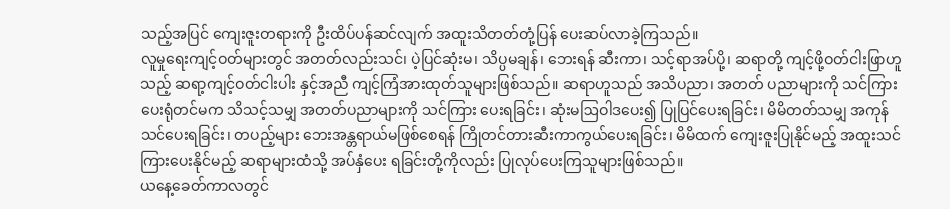သည့်အပြင် ကျေးဇူးတရားကို ဦးထိပ်ပန်ဆင်လျက် အထူးသိတတ်တုံ့ပြန် ပေးဆပ်လာခဲ့ကြသည်။
လူမှုရေးကျင့်ဝတ်များတွင် အတတ်လည်းသင်၊ ပဲ့ပြင်ဆုံးမ၊ သိပ္ပမချန်၊ ဘေးရန် ဆီးကာ၊ သင့်ရာအပ်ပို့၊ ဆရာတို့ ကျင့်ဖို့ဝတ်ငါးဖြာဟူသည့် ဆရာ့ကျင့်ဝတ်ငါးပါး နှင့်အညီ ကျင့်ကြံအားထုတ်သူများဖြစ်သည်။ ဆရာဟူသည် အသိပညာ၊ အတတ် ပညာများကို သင်ကြားပေးရုံတင်မက သိသင့်သမျှ အတတ်ပညာများကို သင်ကြား ပေးရခြင်း၊ ဆုံးမဩဝါဒပေး၍ ပြုပြင်ပေးရခြင်း၊ မိမိတတ်သမျှ အကုန်သင်ပေးရခြင်း၊ တပည့်များ ဘေးအန္တရာယ်မဖြစ်စေရန် ကြိုတင်တားဆီးကာကွယ်ပေးရခြင်း၊ မိမိထက် ကျေးဇူးပြုနိုင်မည့် အထူးသင်ကြားပေးနိုင်မည့် ဆရာများထံသို့ အပ်နှံပေး ရခြင်းတို့ကိုလည်း ပြုလုပ်ပေးကြသူများဖြစ်သည်။
ယနေ့ခေတ်ကာလတွင်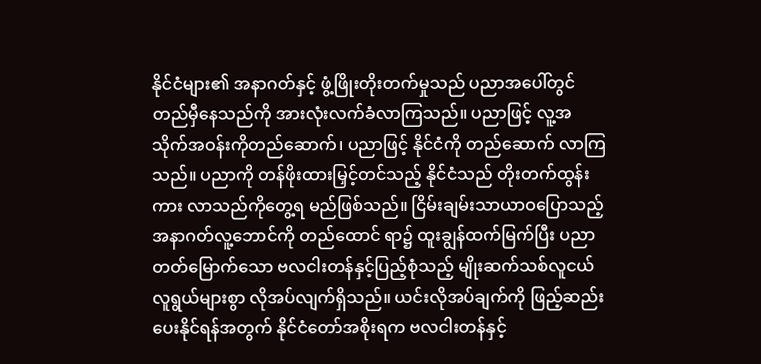နိုင်ငံများ၏ အနာဂတ်နှင့် ဖွံ့ဖြိုးတိုးတက်မှုသည် ပညာအပေါ်တွင် တည်မှီနေသည်ကို အားလုံးလက်ခံလာကြသည်။ ပညာဖြင့် လူ့အသိုက်အဝန်းကိုတည်ဆောက်၊ ပညာဖြင့် နိုင်ငံကို တည်ဆောက် လာကြသည်။ ပညာကို တန်ဖိုးထားမြှင့်တင်သည့် နိုင်ငံသည် တိုးတက်ထွန်းကား လာသည်ကိုတွေ့ရ မည်ဖြစ်သည်။ ငြိမ်းချမ်းသာယာဝပြောသည့် အနာဂတ်လူ့ဘောင်ကို တည်ထောင် ရာ၌ ထူးချွန်ထက်မြက်ပြီး ပညာတတ်မြောက်သော ဗလငါးတန်နှင့်ပြည့်စုံသည့် မျိုးဆက်သစ်လူငယ်လူရွယ်များစွာ လိုအပ်လျက်ရှိသည်။ ယင်းလိုအပ်ချက်ကို ဖြည့်ဆည်းပေးနိုင်ရန်အတွက် နိုင်ငံတော်အစိုးရက ဗလငါးတန်နှင့်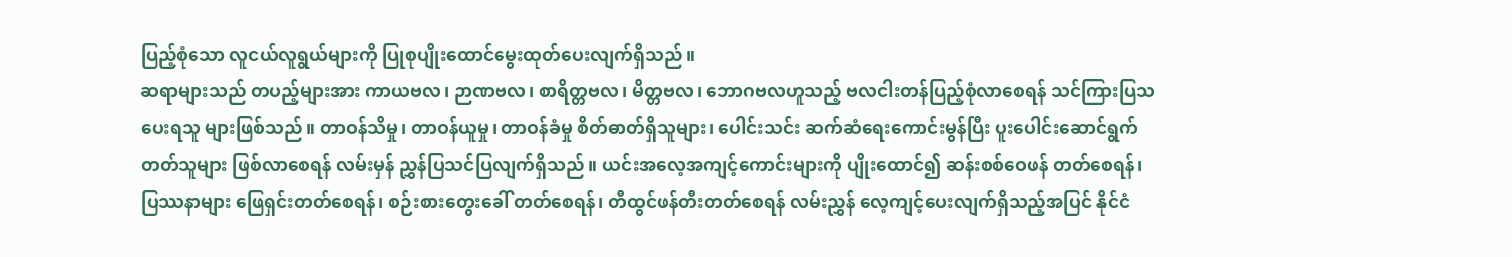ပြည့်စုံသော လူငယ်လူရွယ်များကို ပြုစုပျိုးထောင်မွေးထုတ်ပေးလျက်ရှိသည်။
ဆရာများသည် တပည့်များအား ကာယဗလ၊ ဉာဏဗလ၊ စာရိတ္တဗလ၊ မိတ္တဗလ၊ ဘောဂဗလဟူသည့် ဗလငါးတန်ပြည့်စုံလာစေရန် သင်ကြားပြသပေးရသူ များဖြစ်သည်။ တာဝန်သိမှု၊ တာဝန်ယူမှု၊ တာဝန်ခံမှု စိတ်ဓာတ်ရှိသူများ၊ ပေါင်းသင်း ဆက်ဆံရေးကောင်းမွန်ပြီး ပူးပေါင်းဆောင်ရွက်တတ်သူများ ဖြစ်လာစေရန် လမ်းမှန် ညွှန်ပြသင်ပြလျက်ရှိသည်။ ယင်းအလေ့အကျင့်ကောင်းများကို ပျိုးထောင်၍ ဆန်းစစ်ဝေဖန် တတ်စေရန်၊ ပြဿနာများ ဖြေရှင်းတတ်စေရန်၊ စဉ်းစားတွေးခေါ် တတ်စေရန်၊ တီထွင်ဖန်တီးတတ်စေရန် လမ်းညွှန် လေ့ကျင့်ပေးလျက်ရှိသည့်အပြင် နိုင်ငံ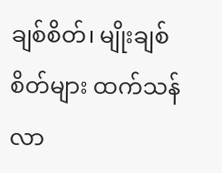ချစ်စိတ်၊ မျိုးချစ်စိတ်များ ထက်သန်လာ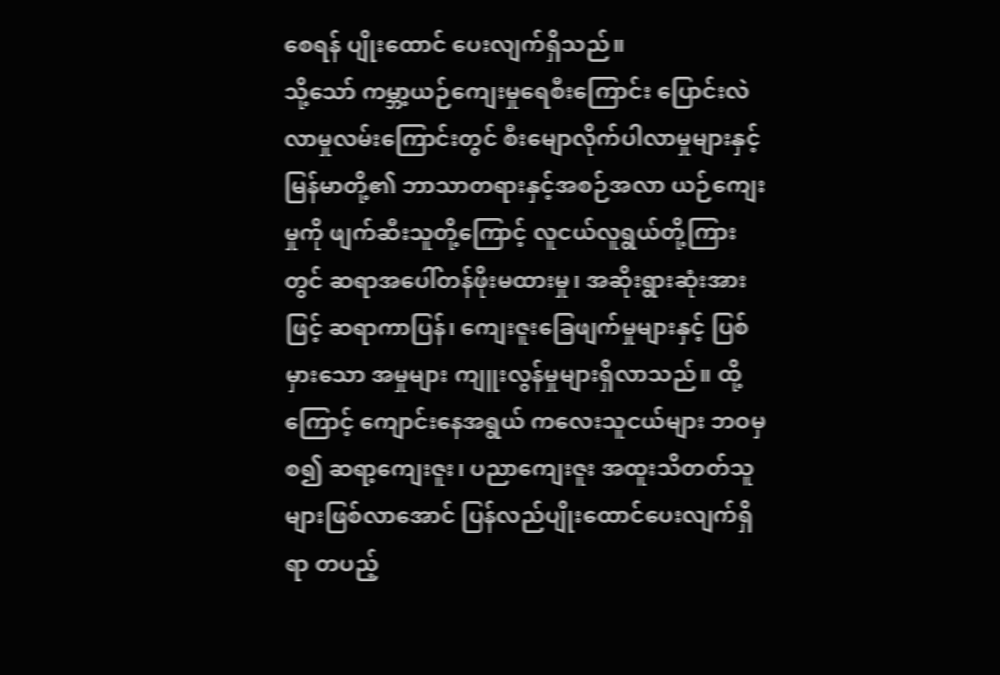စေရန် ပျိုးထောင် ပေးလျက်ရှိသည်။
သို့သော် ကမ္ဘာ့ယဉ်ကျေးမှုရေစီးကြောင်း ပြောင်းလဲလာမှုလမ်းကြောင်းတွင် စီးမျောလိုက်ပါလာမှုများနှင့် မြန်မာတို့၏ ဘာသာတရားနှင့်အစဉ်အလာ ယဉ်ကျေးမှုကို ဖျက်ဆီးသူတို့ကြောင့် လူငယ်လူရွယ်တို့ကြားတွင် ဆရာအပေါ်တန်ဖိုးမထားမှု၊ အဆိုးရွားဆုံးအားဖြင့် ဆရာကာပြန်၊ ကျေးဇူးခြေဖျက်မှုများနှင့် ပြစ်မှားသော အမှုများ ကျူးလွန်မှုများရှိလာသည်။ ထို့ကြောင့် ကျောင်းနေအရွယ် ကလေးသူငယ်များ ဘဝမှစ၍ ဆရာ့ကျေးဇူး၊ ပညာကျေးဇူး အထူးသိတတ်သူများဖြစ်လာအောင် ပြန်လည်ပျိုးထောင်ပေးလျက်ရှိရာ တပည့်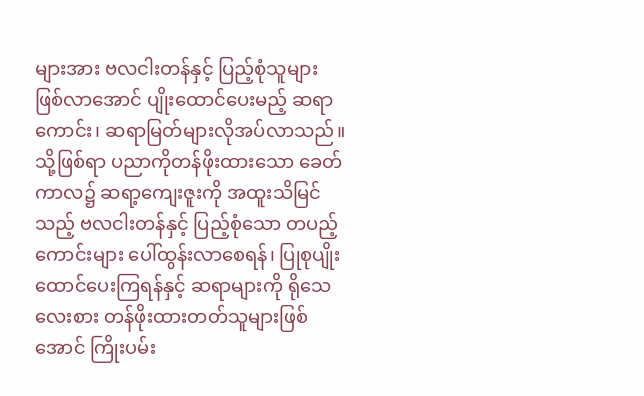များအား ဗလငါးတန်နှင့် ပြည့်စုံသူများ ဖြစ်လာအောင် ပျိုးထောင်ပေးမည့် ဆရာကောင်း၊ ဆရာမြတ်များလိုအပ်လာသည်။
သို့ဖြစ်ရာ ပညာကိုတန်ဖိုးထားသော ခေတ်ကာလ၌ ဆရာ့ကျေးဇူးကို အထူးသိမြင်သည့် ဗလငါးတန်နှင့် ပြည့်စုံသော တပည့်ကောင်းများ ပေါ်ထွန်းလာစေရန်၊ ပြုစုပျိုးထောင်ပေးကြရန်နှင့် ဆရာများကို ရိုသေလေးစား တန်ဖိုးထားတတ်သူများဖြစ်အောင် ကြိုးပမ်း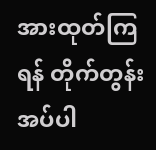အားထုတ်ကြရန် တိုက်တွန်းအပ်ပါ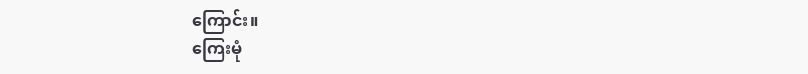ကြောင်း။
ကြေးမုံ